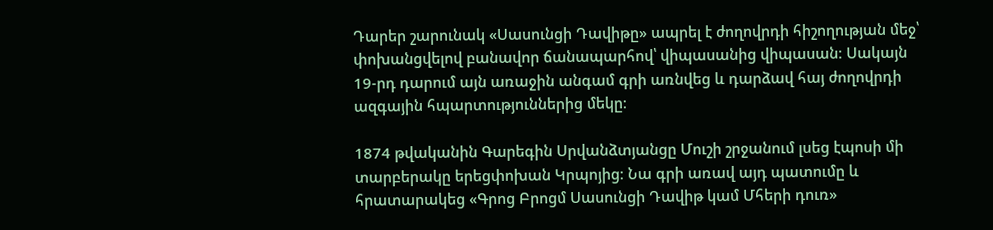Դարեր շարունակ «Սասունցի Դավիթը» ապրել է ժողովրդի հիշողության մեջ՝ փոխանցվելով բանավոր ճանապարհով՝ վիպասանից վիպասան։ Սակայն 19-րդ դարում այն առաջին անգամ գրի առնվեց և դարձավ հայ ժողովրդի ազգային հպարտություններից մեկը։

1874 թվականին Գարեգին Սրվանձտյանցը Մուշի շրջանում լսեց էպոսի մի տարբերակը երեցփոխան Կրպոյից։ Նա գրի առավ այդ պատումը և հրատարակեց «Գրոց Բրոցմ Սասունցի Դավիթ կամ Մհերի դուռ»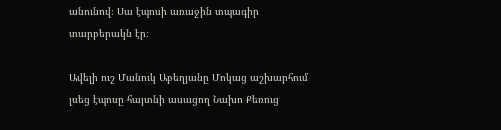անունով։ Սա էպոսի առաջին տպագիր տարբերակն էր։

Ավելի ուշ Մանուկ Աբեղյանը Մոկաց աշխարհում լսեց էպոսը հայտնի ասացող Նախո Քեռուց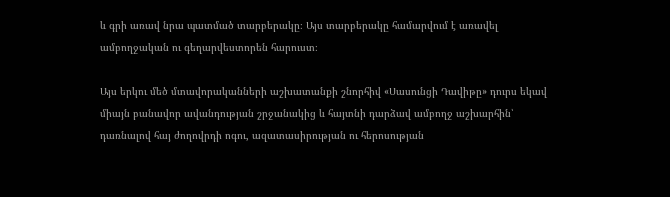և գրի առավ նրա պատմած տարբերակը։ Այս տարբերակը համարվում է առավել ամբողջական ու գեղարվեստորեն հարուստ։

Այս երկու մեծ մտավորականների աշխատանքի շնորհիվ «Սասունցի Դավիթը» դուրս եկավ միայն բանավոր ավանդության շրջանակից և հայտնի դարձավ ամբողջ աշխարհին՝ դառնալով հայ ժողովրդի ոգու, ազատասիրության ու հերոսության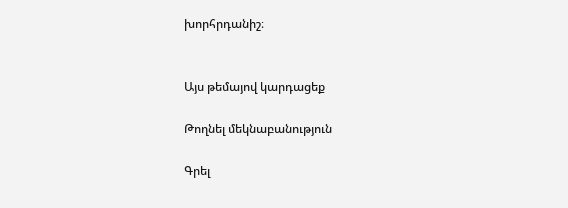խորհրդանիշ։


Այս թեմայով կարդացեք

Թողնել մեկնաբանություն

Գրել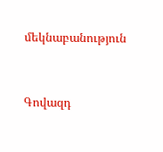մեկնաբանություն



Գովազդ